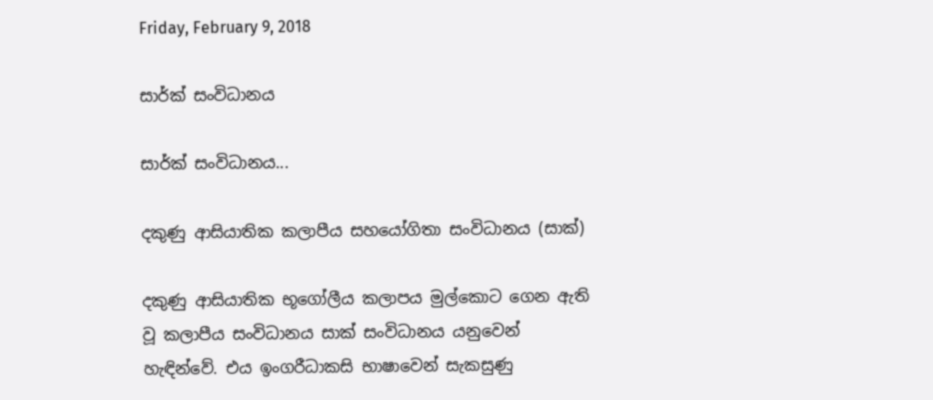Friday, February 9, 2018

සාර්ක් සංවිධානය

සාර්ක් සංවිධානය...

දකුණු ආසියාතික කලාපීය සහයෝගිතා සංවිධානය (සාක්)

දකුණු ආසියාතික භූගෝලීය කලාපය මුල්කොට ගෙන ඇති වූ කලාපීය සංවිධානය සාක් සංවිධානය යනුවෙන් හැඳින්වේ. එය ඉංගරීධාකසි භාෂාවෙන් සැකසුණු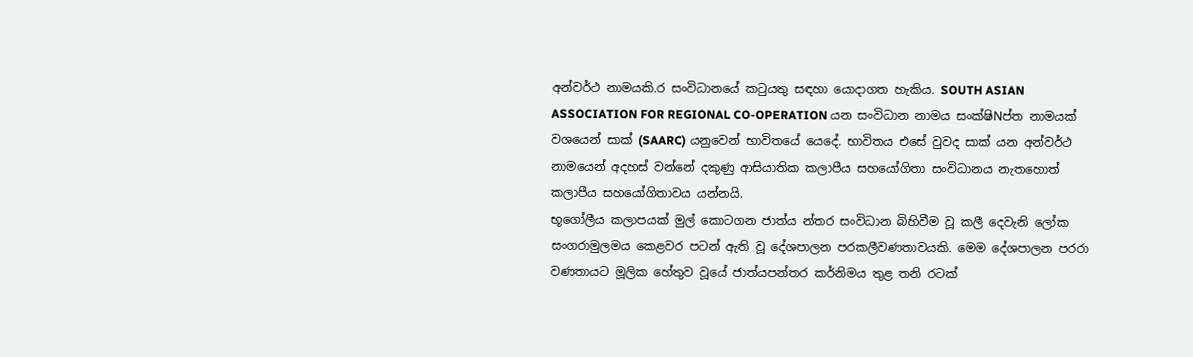අන්වර්ථ නාමයකි.ර සංවිධානයේ කටුයතු සඳහා යොදාගත හැකිය. SOUTH ASIAN ASSOCIATION FOR REGIONAL CO-OPERATION යන සංවිධාන නාමය සංක්ෂිNප්ත නාමයක් වශයෙන් සාක් (SAARC) යනුවෙන් භාවිතයේ යෙදේ. භාවිතය එසේ වුවද සාක් යන අන්වර්ථ නාමයෙන් අදහස් වන්නේ දකුණු ආසියාතික කලාපීය සහයෝගිතා සංවිධානය නැතහොත් කලාපීය සහයෝගිතාවය යන්නයි.
භූගෝලීය කලාපයක් මුල් කොටගන ජාත්ය න්තර සංවිධාන බිහිවීම වූ කලී දෙවැනි ලෝක සංගරාමුලමය කෙළවර පටන් ඇති වූ දේශපාලන පරකලීවණතාවයකි. මෙම දේශපාලන පරරා වණතායට මූලික හේතුව වූයේ ජාත්යපන්තර කර්නිමය තුළ තනි රටක්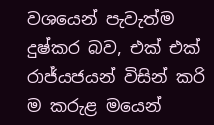වශයෙන් පැවැත්ම දුෂ්කර බව, එක් එක් රාජ්යජයන් විසින් කරි  ම කරුළ මයෙන්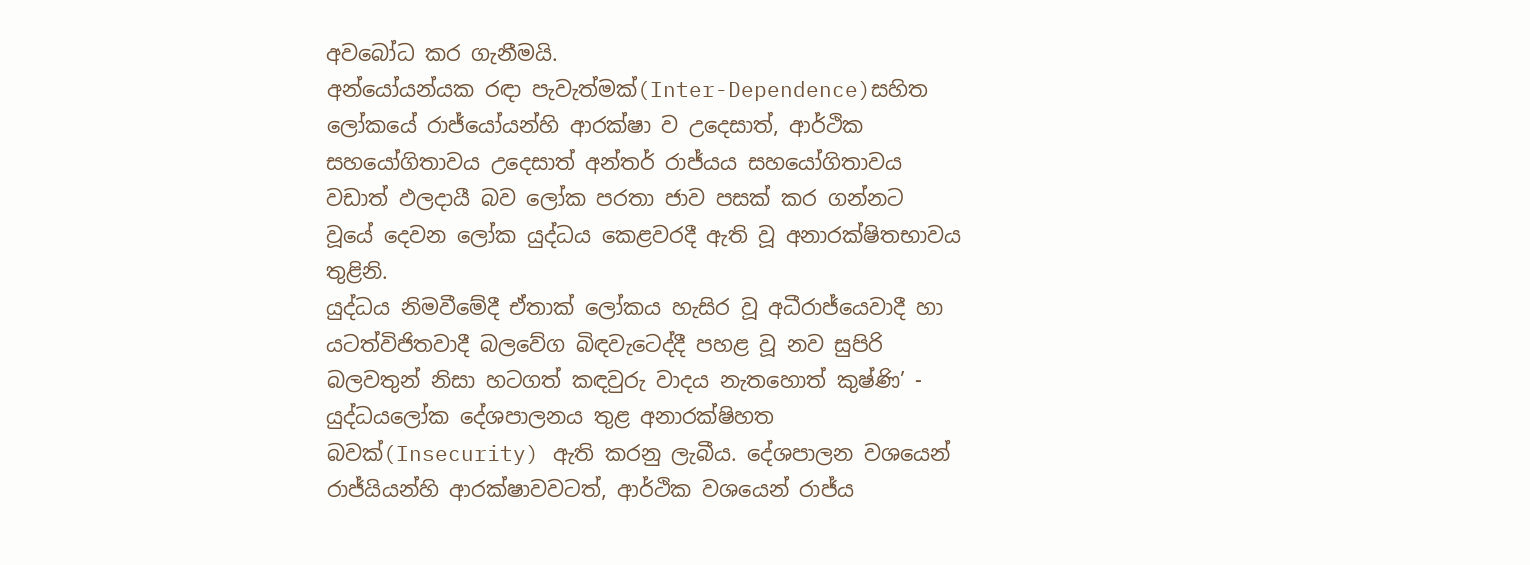අවබෝධ කර ගැනීමයි.
අන්යෝයන්යක රඳා පැවැත්මක්(Inter-Dependence)සහිත ලෝකයේ රාජ්යෝයන්හි ආරක්ෂා ව උදෙසාත්, ආර්ථික සහයෝගිතාවය උදෙසාත් අන්තර් රාජ්යය සහයෝගිතාවය වඩාත් ඵලදායී බව ලෝක පරතා ජාව පසක් කර ගන්නට වූයේ දෙවන ලෝක යුද්ධය කෙළවරදී ඇති වූ අනාරක්ෂි‍තභාවය තුළිනි.
යුද්ධය නිමවීමේදී ඒතාක් ලෝකය හැසිර වූ අධීරාජ්යෙවාදී හා යටත්විජිතවාදී බලවේග බිඳවැටෙද්දී පහළ වූ නව සුපිරි බලවතුන් නිසා හටගත් කඳවුරු වාදය නැතහොත් කුෂ්ණි’ - යුද්ධයලෝක දේශපාලනය තුළ අනාරක්ෂිහත බවක්(Insecurity) ඇති කරනු ලැබීය. දේශපාලන වශයෙන් රාජ්යියන්හි ආරක්ෂාවවටත්, ආර්ථික වශයෙන් රාජ්ය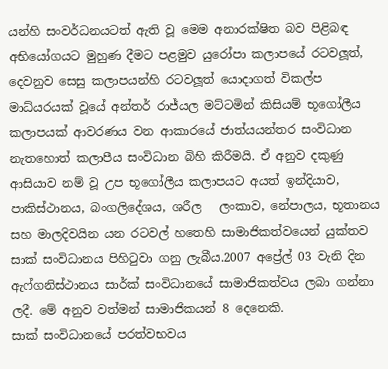යන්හි සංවර්ධනයටත් ඇති වූ මෙම අනාරක්ෂිත බව පිළිබඳ අභියෝගයට මුහුණ දීමට පළමුව යුරෝපා කලාපයේ රටවලූත්, දෙවනුව සෙසු කලාපයන්හි රටවලූත් යොදාගත් විකල්ප මාධ්යරයක් වූයේ අන්තර් රාජ්යල මට්ටමින් කිසියම් භූගෝලීය කලාපයක් ආවරණය වන ආකාරයේ ජාත්යයන්තර සංවිධාන නැතහොත් කලාපීය සංවිධාන බිහි කිරීමයි. ඒ අනුව දකුණු ආසියාව නම් වූ උප භූගෝලීය කලාපයට අයත් ඉන්දියාව, පාකිස්ථානය, බංගලිදේශය, ශරීල   ලංකාව, නේපාලය, භූතානය සහ මාලදිවයින යන රටවල් හතෙහි සාමාජිකත්වයෙන් යුක්තව සාක් සංවිධානය පිහිටුවා ගනු ලැබීය.2007 අප්‍රේල් 03 වැනි දින ඇෆ්ගනිස්ථානය සාර්ක් සංවිධානයේ සාමාජිකත්වය ලබා ගන්නා ලදී. මේ අනුව වත්මන් සාමාජිකයන් 8 දෙනෙකි.
සාක් සංවිධානයේ පරත්වභවය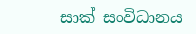සාක් සංවිධානය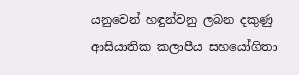යනුවෙන් හඳුන්වනු ලබන දකුණු ආසියාතික කලාපීය සහයෝගිතා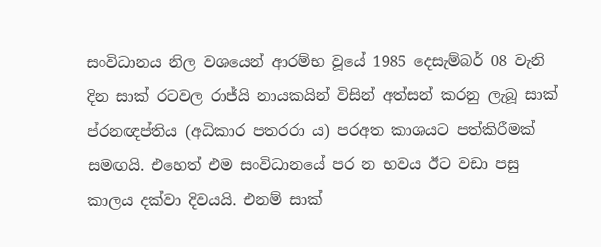සංවිධානය නිල වශයෙන් ආරම්භ වූයේ 1985 දෙසැම්බර් 08 වැනි දින සාක් රටවල රාජ්යි නායකයින් විසින් අත්සන් කරනු ලැබූ සාක් ප්රනඥප්තිය (අධිකාර පතරරා ය) පරඅත කාශයට පත්කිරීමක් සමඟයි. එහෙත් එම සංවිධානයේ පර න භවය ඊට වඩා පසු කාලය දක්වා දිවයයි. එනම් සාක්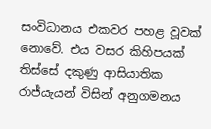සංවිධානය එකවර පහළ වූවක් නොවේ. එය වසර කිහිපයක් තිස්සේ දකුණු ආසියාතික රාජ්යැයන් විසින් අනුගමනය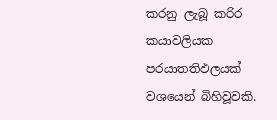කරනු ලැබූ කරිර කයාවලියක පරයාතතිඵලයක් වශයෙන් බිහිවූවකි.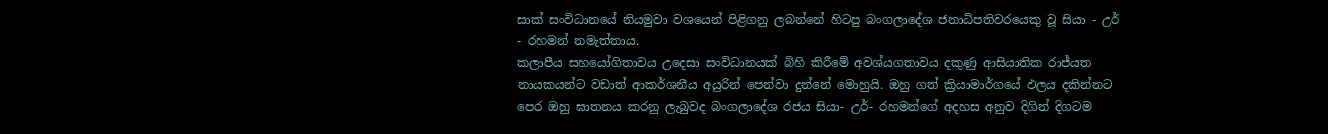සාක් සංවිධානයේ නියමුවා වශයෙන් පිළිගනු ලබන්නේ හිටපු බංගලාදේශ ජනාධිපතිවරයෙකු වූ සියා - උර් - රහමන් නමැත්තාය.
කලාපීය සහයෝගිතාවය උදෙසා සංවිධානයක් බිහි කිරීමේ අවශ්යගතාවය දකුණු ආසියාතික රාජ්යත නායකයන්ට වඩාත් ආකර්ශනීය අයුරින් පෙන්වා දුන්නේ මොහුයි. ඔහු ගත් ක්‍රියාමාර්ගයේ ඵලය දකින්නට පෙර ඔහු ඝාතනය කරනු ලැබුවද බංගලාදේශ රජය සියා- උර්- රහමන්ගේ අදහස අනුව දිගින් දිගටම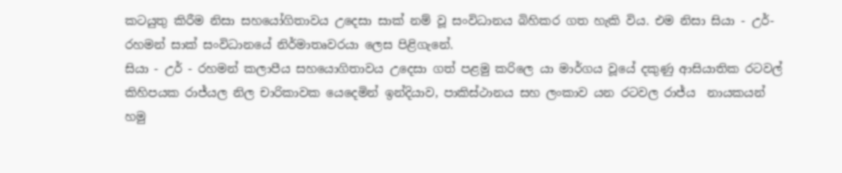කටයුතු කිරීම නිසා සහයෝගිතාවය උදෙසා සාක් නම් වූ සංවිධානය බිහිකර ගත හැකි විය. එම නිසා සියා - උර්- රහමන් සාක් සංවිධානයේ නිර්මාතෘවරයා ලෙස පිළිගැනේ.
සියා - උර් - රහමන් කලාපීය සහයොගිතාවය උදෙසා ගත් පළමු කරිලෙ යා මාර්ගය වූයේ දකුණු ආසියාතික රටවල් කිහිපයක රාජ්යල නිල චාරිකාවක යෙදෙමින් ඉන්දියාව, පාකිස්ථානය සහ ලංකාව යන රටවල රාජ්ය  නායකයන් හමු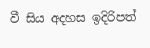වී සිය අදහස ඉදිරිපත්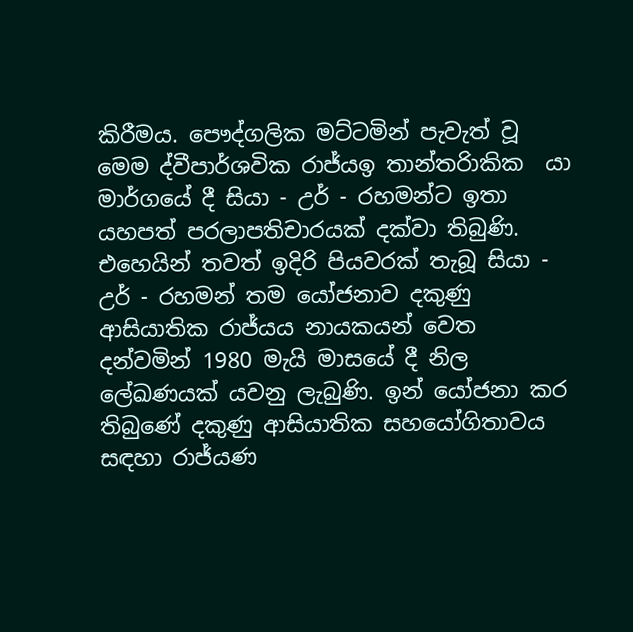කිරීමය. පෞද්ගලික මට්ටමින් පැවැත් වූ මෙම ද්වීපාර්ශවික රාජ්යඉ තාන්තරිාකික  යා මාර්ගයේ දී සියා - උර් - රහමන්ට ඉතා යහපත් පරලාපතිචාරයක් දක්වා තිබුණි. එහෙයින් තවත් ඉදිරි පියවරක් තැබූ සියා - උර් - රහමන් තම යෝජනාව දකුණු ආසියාතික රාජ්යය නායකයන් වෙත දන්වමින් 1980 මැයි මාසයේ දී නිල ලේඛණයක් යවනු ලැබුණි. ඉන් යෝජනා කර තිබුණේ දකුණු ආසියාතික සහයෝගිතාවය සඳහා රාජ්යණ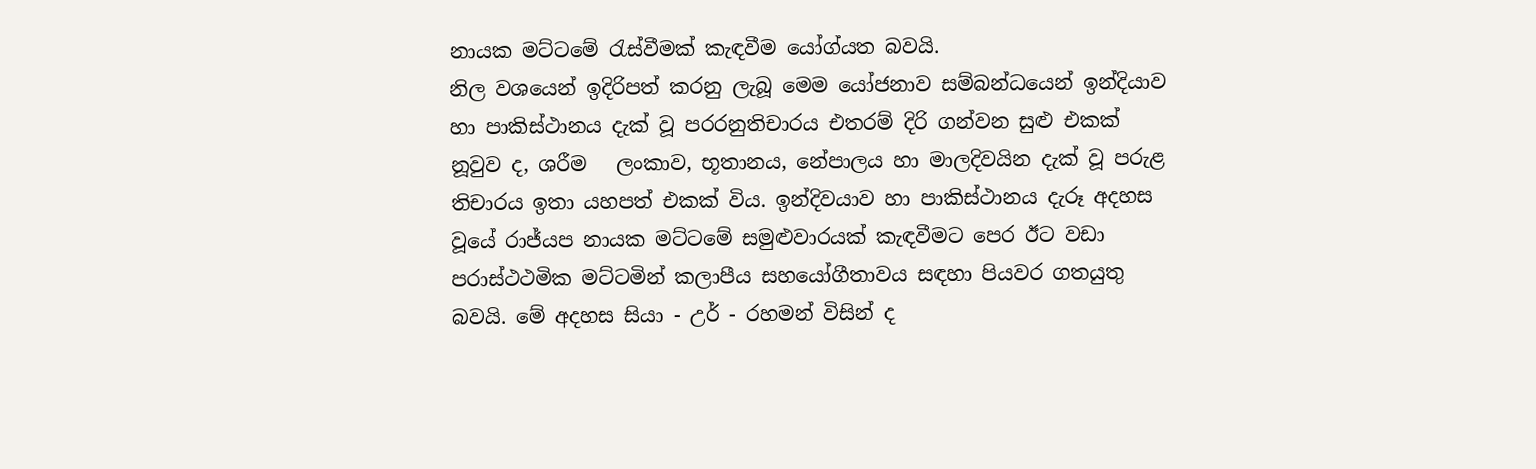නායක මට්ටමේ රැස්වීමක් කැඳවීම යෝග්යත බවයි.
නිල වශයෙන් ඉදිරිපත් කරනු ලැබූ මෙම යෝජනාව සම්බන්ධයෙන් ඉන්දියාව හා පාකිස්ථානය දැක් වූ පරරනුතිචාරය එතරම් දිරි ගන්වන සුළු එකක් නූවුව ද, ශරීම   ලංකාව, භූතානය, නේපාලය හා මාලදිවයින දැක් වූ පරුළ තිචාරය ඉතා යහපත් එකක් විය. ඉන්දිවයාව හා පාකිස්ථානය දැරූ අදහස වූයේ රාජ්යප නායක මට්ටමේ සමුළුවාරයක් කැඳවීමට පෙර ඊට වඩා පරාස්ථථමික මට්ටමින් කලාපීය සහයෝගීතාවය සඳහා පියවර ගතයුතු බවයි. මේ අදහස සියා - උර් - රහමන් විසින් ද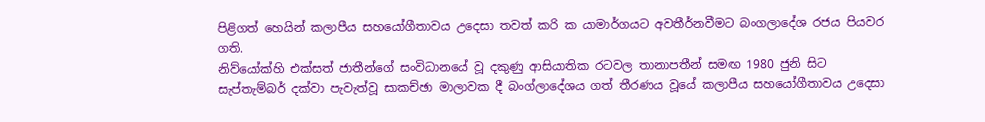පිළිගත් හෙයින් කලාපීය සහයෝගීතාවය උදෙසා තවත් කරි ක යාමාර්ගයට අවතීර්නවීමට බංගලාදේශ රජය පියවර ගති.
නිව්යෝක්හි එක්සත් ජාතීන්ගේ සංවිධානයේ වූ දකුණු ආසියාතික රටවල තානාපතීන් සමඟ 1980 ජුනි සිට සැප්තැම්බර් දක්වා පැවැත්වූ සාකච්ඡා මාලාවක දී බංග්ලාදේශය ගත් තීරණය වූයේ කලාපීය සහයෝගීතාවය උදෙසා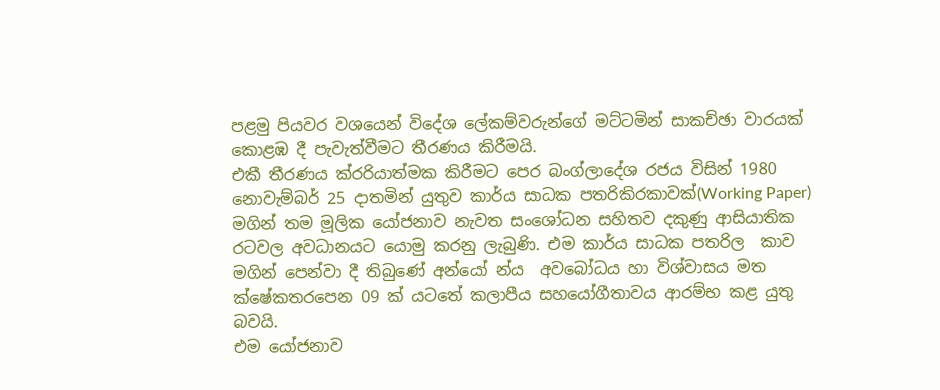පළමු පියවර වශයෙන් විදේශ ලේකම්වරුන්ගේ මට්ටමින් සාකච්ඡා වාරයක් කොළඹ දී පැවැත්වීමට තීරණය කිරීමයි.
එකී තීරණය ක්ර‍රියාත්මක කිරීමට පෙර බංග්ලාදේශ රජය විසින් 1980 නොවැම්බර් 25 දාතමින් යුතුව කාර්ය සාධක පතරිකිරකාවක්(Working Paper) මගින් තම මූලික යෝජනාව නැවත සංශෝධන සහිතව දකුණු ආසියාතික රටවල අවධානයට යොමු කරනු ලැබුණි. එම කාර්ය සාධක පතරිල  කාව මගින් පෙන්වා දී තිබුණේ අන්යෝ න්ය  අවබෝධය හා විශ්වාසය මත ක්ෂේකතරපෙන 09 ක් යටතේ කලාපීය සහයෝගීතාවය ආරම්භ කළ යුතු බවයි.
එම යෝජනාව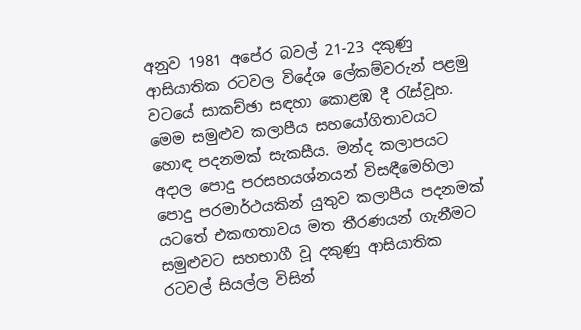අනුව 1981 අපේර බවල් 21-23 දකුණු ආසියාතික රටවල විදේශ ලේකම්වරුන් පළමු වටයේ සාකච්ඡා සඳහා කොළඹ දී රැස්වූහ. මෙම සමුළුව කලාපීය සහයෝගිතාවයට හොඳ පදනමක් සැකසීය. මන්ද කලාපයට අදාල පොදු පරසහයශ්නයන් විසඳීමෙහිලා පොදු පරමාර්ථයකින් යුතුව කලාපීය පදනමක් යටතේ එකඟතාවය මත තීරණයන් ගැනීමට සමුළුවට සහභාගී වූ දකුණු ආසියාතික රටවල් සියල්ල විසින්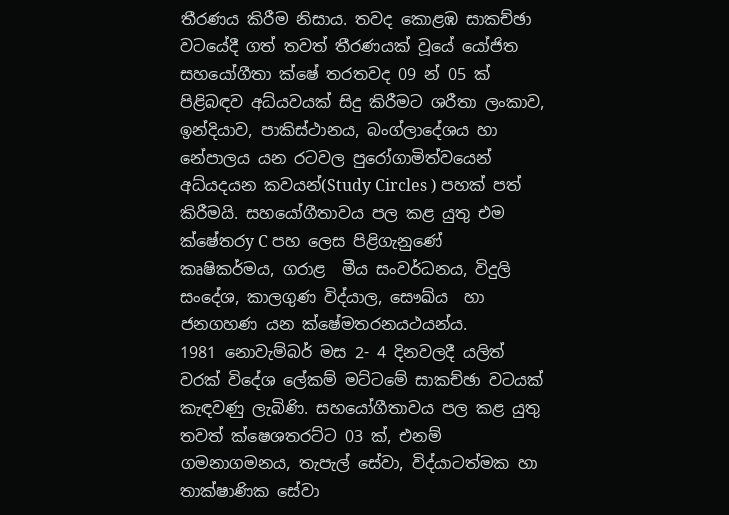තීරණය කිරීම නිසාය. තවද කොළඹ සාකච්ඡා වටයේදී ගත් තවත් තීරණයක් වූයේ යෝජිත සහයෝගීතා ක්ෂේ තරතවද 09 න් 05 ක් පිළිබඳව අධ්යවයක් සිදු කිරීමට ශරීතා ලංකාව, ඉන්දියාව, පාකිස්ථානය, බංග්ලාදේශය හා නේපාලය යන රටවල පුරෝගාමිත්වයෙන් අධ්යදයන කවයන්(Study Circles ) පහක් පත් කිරීමයි. සහයෝගීතාවය පල කළ යුතු එම ක්ෂේතරy C පහ ලෙස පිළිගැනුණේ කෘෂිකර්මය, ගරාළ  මීය සංවර්ධනය, විදුලි සංදේශ, කාලගුණ විද්යාල, සෞඛ්ය  හා ජනගහණ යන ක්ෂේමතරනයථයන්ය.
1981 නොවැම්බර් මස 2- 4 දිනවලදී යලිත් වරක් විදේශ ලේකම් මට්ටමේ සාකච්ඡා වටයක් කැඳවණු ලැබිණි. සහයෝගීතාවය පල කළ යුතු තවත් ක්ෂෙශතරට්ට 03 ක්, එනම් ගමනාගමනය, තැපැල් සේවා, විද්යාටත්මක හා තාක්ෂාණික සේවා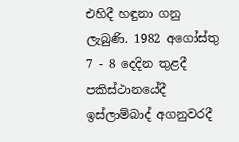එහිදී හඳුනා ගනු ලැබුණි. 1982 අගෝස්තු 7 - 8 දෙදින තුළදී පකිස්ථානයේදී ඉස්ලාම්බාද් අගනුවරදී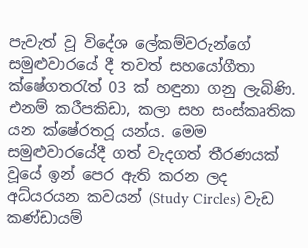පැවැත් වූ විදේශ ලේකම්වරුන්ගේ සමුළුවාරයේ දී තවත් සහයෝගීතා ක්ෂේගතරැත් 03 ක් හඳුනා ගනු ලැබිණි.
එනම් කරීපකිඩා, කලා සහ සංස්කෘතික යන ක්ෂේරතර‍ූ යන්ය. මෙම සමුළුවාරයේදී ගත් වැදගත් තීරණයක් වූයේ ඉන් පෙර ඇති කරන ලද අධ්යරයන කවයන් (Study Circles) වැඩ කණ්ඩායම්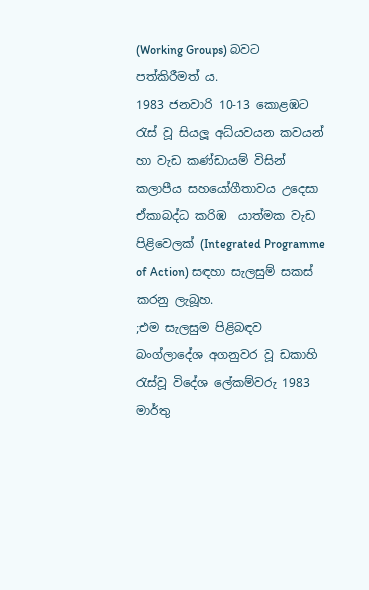(Working Groups) බවට පත්කිරීමත් ය.
1983 ජනවාරි 10-13 කොළඹට රැස් වූ සියලූ අධ්යවයන කවයන් හා වැඩ කණ්ඩායම් විසින් කලාපීය සහයෝගීතාවය උදෙසා ඒකාබද්ධ කරිඹ  යාත්මක වැඩ පිළිවෙලක් (Integrated Programme of Action) සඳහා සැලසුම් සකස් කරනු ලැබූහ.
;එම සැලසුම පිළිබඳව බංග්ලාදේශ අගනුවර වූ ඩකාහි රැස්වූ විදේශ ලේකම්වරු 1983 මාර්තු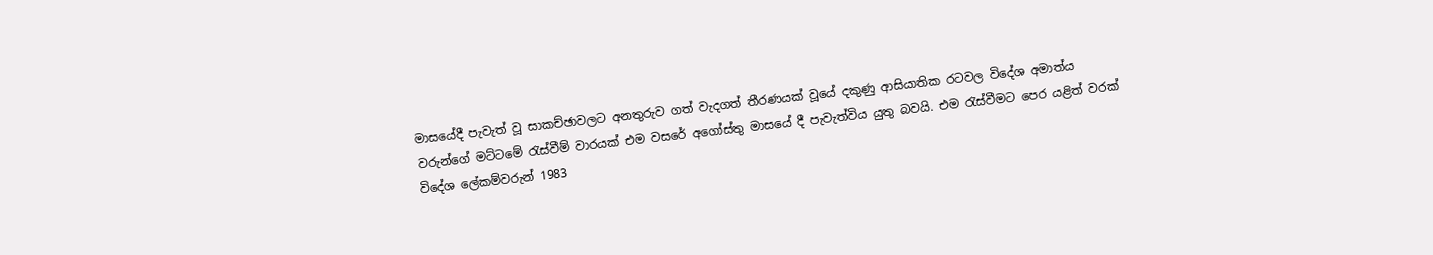මාසයේදී පැවැත් වූ සාකච්ඡාවලට අනතුරුව ගත් වැදගත් තීරණයක් වූයේ දකුණු ආසියාතික රටවල විදේශ අමාත්ය වරුන්ගේ මට්ටමේ රැස්වීම් වාරයක් එම වසරේ අගෝස්තු මාසයේ දී පැවැත්විය යුතු බවයි. එම රැස්වීමට පෙර යළිත් වරක් විදේශ ලේකම්වරුන් 1983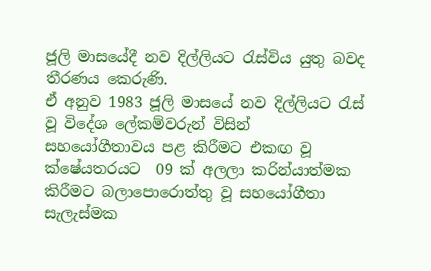ජූලි මාසයේදී නව දිල්ලියට රැස්විය යුතු බවද තීරණය කෙරුණි.
ඒ අනුව 1983 ජූලි මාසයේ නව දිල්ලියට රැස් වූ විදේශ ලේකම්වරුන් විසින් සහයෝගීතාවය පළ කිරීමට එකඟ වූ ක්ෂේයතරයට  09 ක් අලලා කරින්යාත්මක කිරීමට බලාපොරොත්තු වූ සහයෝගීතා සැලැස්මක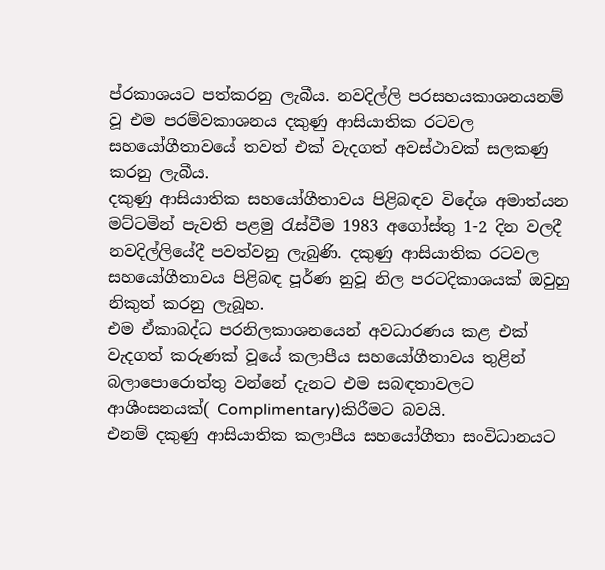ප්ර‍කාශයට පත්කරනු ලැබීය. නවදිල්ලි පරසහයකාශනයනම් වූ එම පරම්වකාශනය දකුණු ආසියාතික රටවල සහයෝගීතාවයේ තවත් එක් වැදගත් අවස්ථාවක් සලකණු කරනු ලැබීය.
දකුණු ආසියාතික සහයෝගීතාවය පිළිබඳව විදේශ අමාත්යන මට්ටමින් පැවති පළමු රැස්වීම 1983 අගෝස්තු 1-2 දින වලදී නවදිල්ලියේදී පවත්වනු ලැබුණි. දකුණු ආසියාතික රටවල සහයෝගීතාවය පිළිබඳ පූර්ණ නුවූ නිල පරටදිකාශයක් ඔවුහු නිකුත් කරනු ලැබූහ.
එම ඒකාබද්ධ පරනිලකාශනයෙන් අවධාරණය කළ එක් වැදගත් කරුණක් වූයේ කලාපීය සහයෝගීතාවය තුළින් බලාපොරොත්තු වන්නේ දැනට එම සබඳතාවලට ආශීංසනයක්( Complimentary)කිරීමට බවයි.
එනම් දකුණු ආසියාතික කලාපීය සහයෝගීතා සංවිධානයට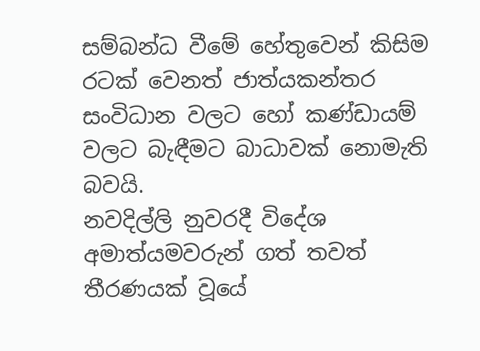සම්බන්ධ වීමේ හේතුවෙන් කිසිම රටක් වෙනත් ජාත්යකන්තර සංවිධාන වලට හෝ කණ්ඩායම් වලට බැඳීමට බාධාවක් නොමැති බවයි.
නවදිල්ලි නුවරදී විදේශ අමාත්යමවරුන් ගත් තවත් තීරණයක් වූයේ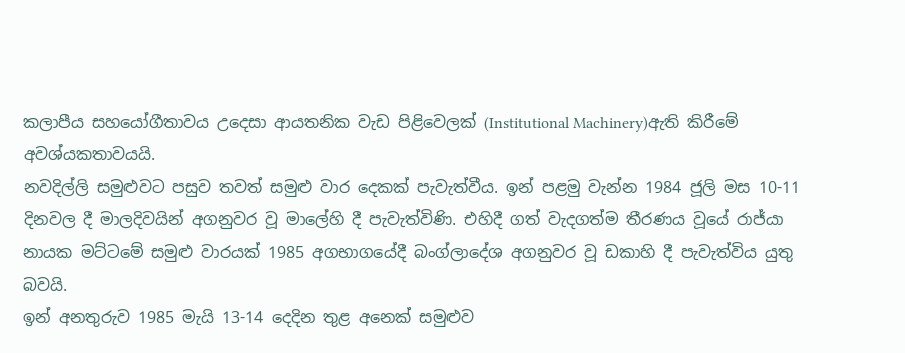කලාපීය සහයෝගීතාවය උදෙසා ආයතනික වැඩ පිළිවෙලක් (Institutional Machinery)ඇති කිරීමේ අවශ්යකතාවයයි.
නවදිල්ලි සමුළුවට පසුව තවත් සමුළු වාර දෙකක් පැවැත්වීය. ඉන් පළමු වැන්න 1984 ජූලි මස 10-11 දිනවල දී මාලදිවයින් අගනුවර වූ මාලේහි දී පැවැත්විණි. එහිදී ගත් වැදගත්ම තීරණය වූයේ රාජ්යා නායක මට්ටමේ සමුළු වාරයක් 1985 අගභාගයේදී බංග්ලාදේශ අගනුවර වූ ඩකාහි දී පැවැත්විය යුතු බවයි.
ඉන් අනතුරුව 1985 මැයි 13-14 දෙදින තුළ අනෙක් සමුළුව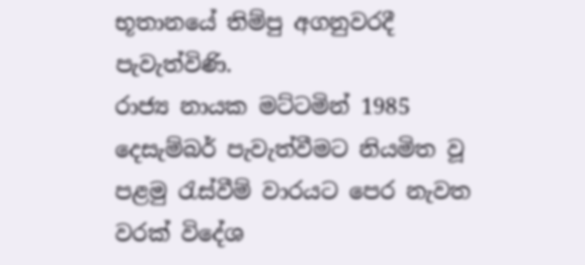භූතානයේ තිම්පු අගනුවරදී පැවැත්විණි.
රාජ්‍ය නායක මට්ටමින් 1985 දෙසැම්බර් පැවැත්වීමට නියමිත වූ පළමු රැස්වීම් වාරයට පෙර නැවත වරක් විදේශ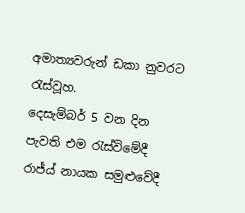අමාත්‍යවරුන් ඩකා නුවරට රැස්වූහ.
දෙසැම්බර් 5 වන දින පැවති එම රැස්විමේදී රාජ්ය් නායක සමුළුවේදී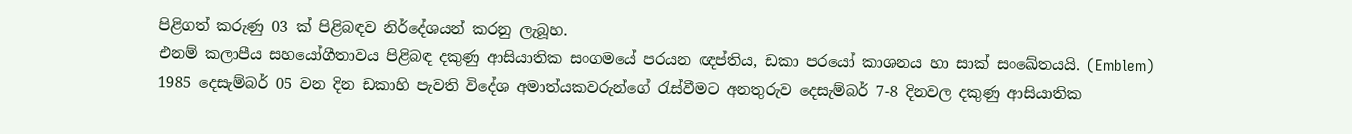පිළිගත් කරුණු 03 ක් පිළිබඳව නිර්දේශයන් කරනු ලැබූහ.
එනම් කලාපීය සහයෝගීතාවය පිළිබඳ දකුණු ආසියාතික සංගමයේ පරයන ඥප්තිය, ඩකා පරයෝ කාශනය හා සාක් සංඛේතයයි. (Emblem)
1985 දෙසැම්බර් 05 වන දින ඩකාහි පැවති විදේශ අමාත්යකවරුන්ගේ රැස්වීමට අනතුරුව දෙසැම්බර් 7-8 දිනවල දකුණු ආසියාතික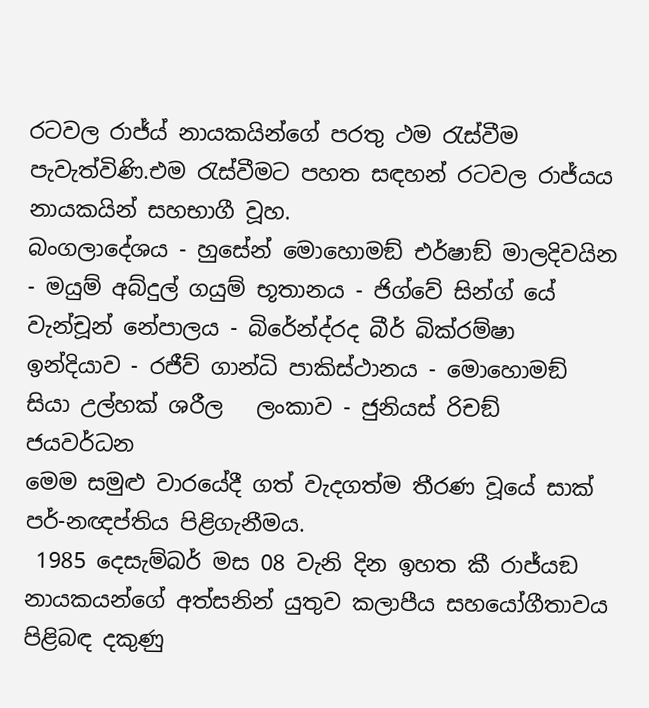රටවල රාජ්ය් නායකයින්ගේ පරතු ථම රැස්වීම පැවැත්විණි.එම රැස්වීමට පහත සඳහන් රටවල රාජ්යය නායකයින් සහභාගී වූහ.
බංගලාදේශය - හුසේන් මොහොමඞ් එර්ෂාඞ් මාලදිවයින - මයුම් අබ්දුල් ගයුම් භූතානය - ජිග්වේ සින්ග් යේ වැන්චූන් නේපාලය - බිරේන්ද්රද බීර් බික්රම්ෂා ඉන්දියාව - රජීව් ගාන්ධි පාකිස්ථානය - මොහොමඞ් සියා උල්හක් ශරීල   ලංකාව - ජුනියස් රිචඞ් ජයවර්ධන
මෙම සමුළු වාරයේදී ගත් වැදගත්ම තීරණ වූයේ සාක් පර්-නඥප්තිය පිළිගැනීමය.
 1985 දෙසැම්බර් මස 08 වැනි දින ඉහත කී රාජ්යඞ නායකයන්ගේ අත්සනින් යුතුව කලාපීය සහයෝගීතාවය පිළිබඳ දකුණු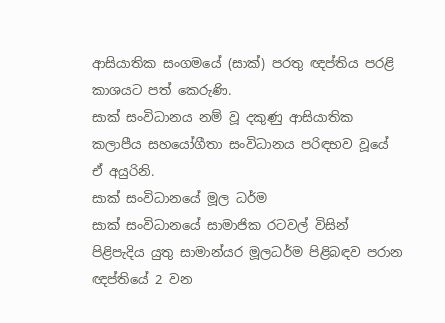ආසියාතික සංගමයේ (සාක්) පරතු ඥප්තිය පරළි කාශයට පත් කෙරුණි.
සාක් සංවිධානය නම් වූ දකුණු ආසියාතික කලාපීය සහයෝගීතා සංවිධානය පරි‍ඳභව වූයේ ඒ අයුරිනි.
සාක් සංවිධානයේ මූල ධර්ම
සාක් සංවිධානයේ සාමාජික රටවල් විසින් පිළිපැදිය යුතු සාමාන්යර මූලධර්ම පිළිබඳව පරාන ඥප්තියේ 2 වන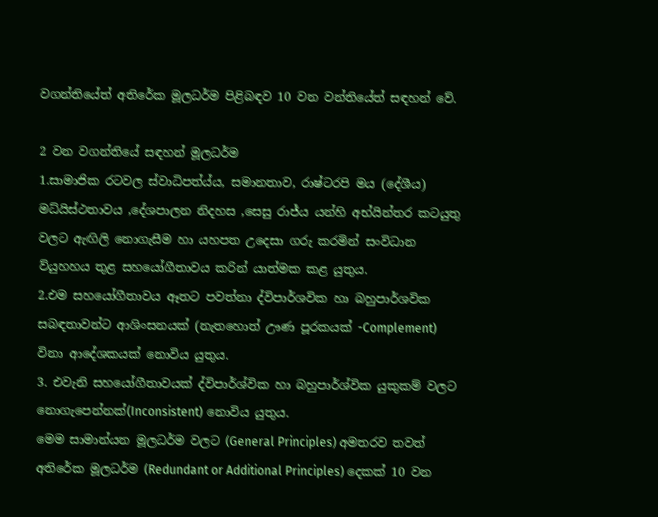වගන්තියේත් අතිරේක මූලධර්ම පිළිබඳව 10 වන වන්තියේත් සඳහන් වේ.

2 වන වගන්තියේ සඳහන් මූලධර්ම
1.සාමාජික රටවල ස්වාධිපත්ය්ය, සමානතාව, රාෂ්ටරපි මය (දේශීය) මධ්යිස්ථතාවය ,දේශපාලන නිදහස ,සෙසු රාජ්ය යන්හි අභ්යින්තර කටයුතු වලට ඇඟිලි නොගැසීම හා යහපත උදෙසා ගරු කරමින් සංවිධාන ව්යුහහය තුළ සහයෝගීතාවය කරින් යාත්මක කළ යුතුය.
2.එම සහයෝගීතාවය ඈතට පවත්නා ද්විපාර්ශවික හා බහුපාර්ශවික සබඳතාවන්ට ආශිංසනයක් (නැතහොත් ඌණ පූරකයක් -Complement) විනා ආදේශකයක් නොවිය යුතුය.
3. එවැනි සහයෝගීතාවයක් ද්විපාර්ශ්වික හා බහුපාර්ශ්වික යුකුකම් වලට නොගැපෙන්නක්(Inconsistent) නොවිය යුතුය.
මෙම සාමාන්යන මූලධර්ම වලට (General Principles) අමතරව තවත් අතිරේක මූලධර්ම (Redundant or Additional Principles) දෙකක් 10 වන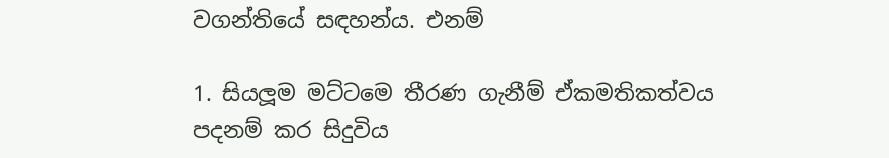වගන්තියේ සඳහන්ය. එනම්

1. සියලූම මට්ටමෙ තීරණ ගැනීම් ඒකමතිකත්වය පදනම් කර සිදුවිය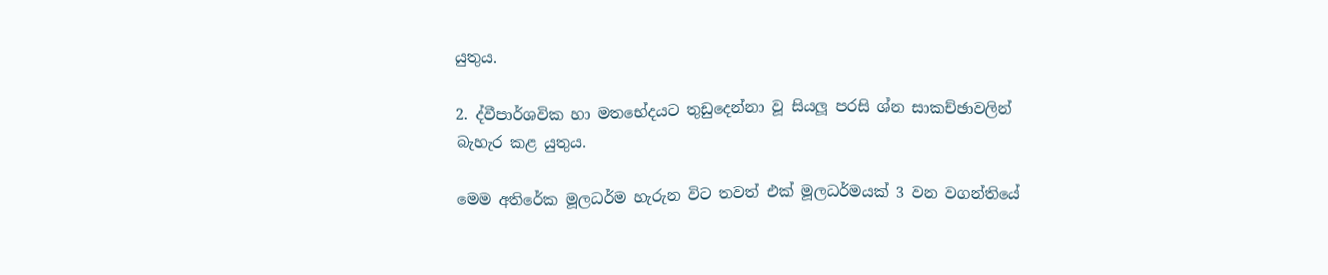යුතුය.

2. ද්වීපාර්ශවික හා මතභේදයට තුඩුදෙන්නා වූ සියලූ පරසි ශ්න සාකච්ඡාවලින් බැහැර කළ යුතුය.

මෙම අතිරේක මූලධර්ම හැරුන විට තවත් එක් මූලධර්මයක් 3 වන වගන්තියේ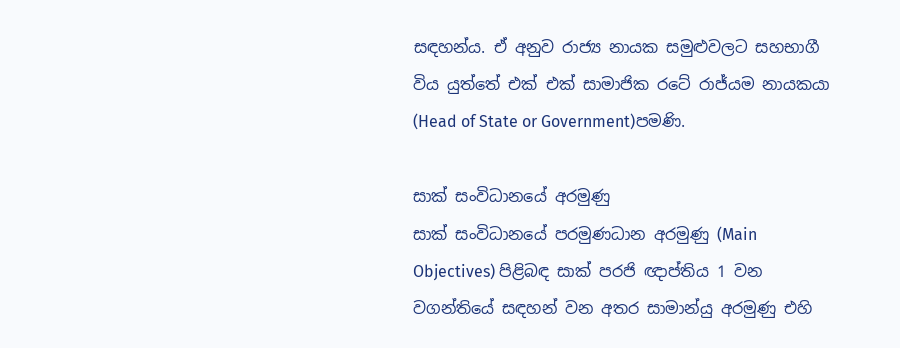සඳහන්ය. ඒ අනුව රාජ්‍ය නායක සමුළුවලට සහභාගී විය යුත්තේ එක් එක් සාමාජික රටේ රාජ්යම නායකයා (Head of State or Government)පමණි.

සාක් සංවිධානයේ අරමුණු
සාක් සංවිධානයේ පරමුණධාන අරමුණු (Main Objectives) පිළිබඳ සාක් පරජි ඥාප්තිය 1 වන වගන්තියේ සඳහන් වන අතර සාමාන්යු අරමුණු එහි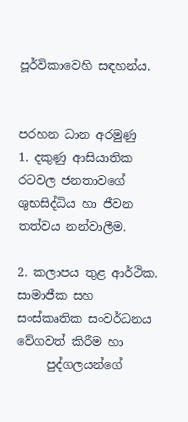පූර්විකාවෙහි සඳහන්ය.


පරහන ධාන අරමුණු
1. දකුණු ආසියාතික රටවල ජනතාවගේ ශුභසිද්ධිය හා ජීවන තත්වය නන්වාලීම.

2. කලාපය තුළ ආර්ථික. සාමාජීක සහ සංස්කෘතික සංවර්ධනය වේගවත් කිරීම හා
     පුද්ගලයන්ගේ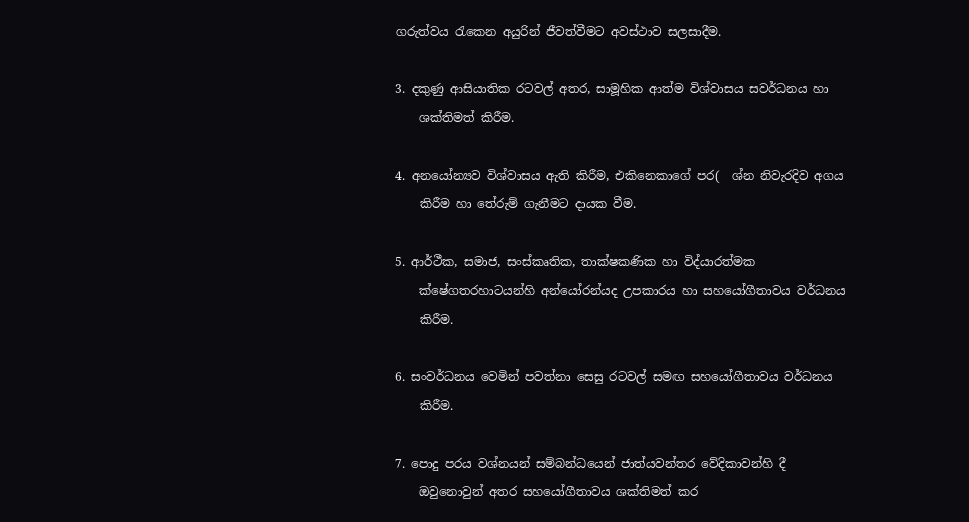ගරුත්වය රැකෙන අයුරින් ජීවත්වීමට අවස්ථාව සලසාදීම.

3. දකුණු ආසියාතික රටවල් අතර, සාමූහික ආත්ම විශ්වාසය සවර්ධනය හා
    ශක්තිමත් කිරීම.

4. අනයෝන්‍යව විශ්වාසය ඇති කිරීම, එකිනෙකාගේ පර(  ශ්න නිවැරදිව අගය
    කිරීම හා තේරුම් ගැනීමට දායක වීම.

5. ආර්ථීක, සමාජ, සංස්කෘතික, තාක්ෂකණික හා විද්යාරත්මක
    ක්ෂේගතරහාටයන්හි අන්යෝරන්යද උපකාරය හා සහයෝගීතාවය වර්ධනය
    කිරීම.

6. සංවර්ධනය වෙමින් පවත්නා සෙසු රටවල් සමඟ සහයෝගීතාවය වර්ධනය
    කිරීම.

7. පොදු පරය වශ්නයන් සම්බන්ධයෙන් ජාත්යවන්තර වේදිකාවන්හි දී
    ඔවුනොවුන් අතර සහයෝගීතාවය ශක්තිමත් කර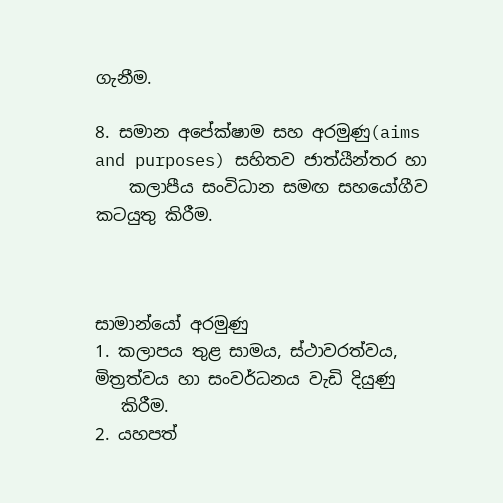ගැනීම.

8. සමාන අපේක්ෂාම සහ අරමුණු(aims and purposes) සහිතව ජාත්යීන්තර හා
    කලාපීය සංවිධාන සමඟ සහයෝගීව කටයුතු කිරීම.



සාමාන්යෝ අරමුණු
1. කලාපය තුළ සාමය, ස්ථාවරත්වය, මිත්‍රත්වය හා සංවර්ධනය වැඩි දියුණු
   කිරීම.
2. යහපත්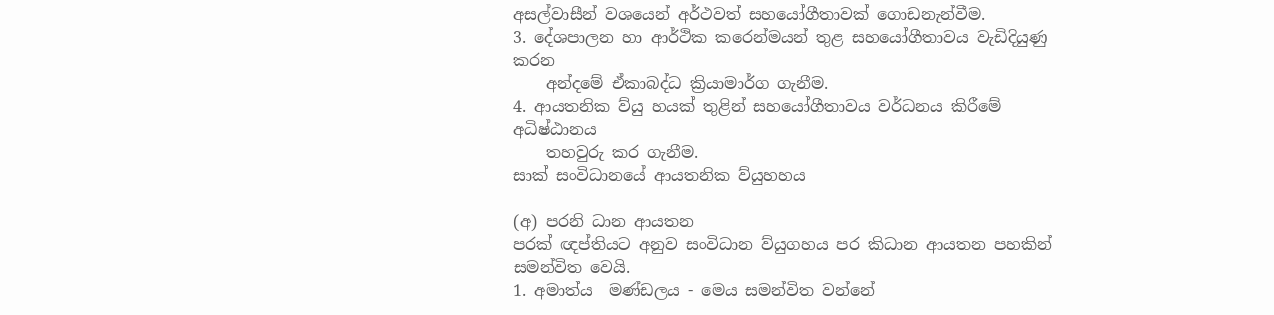අසල්වාසීන් වශයෙන් අර්ථවත් සහයෝගීතාවක් ගොඩනැන්වීම.
3. දේශපාලන හා ආර්ථික කරෙන්මයන් තුළ සහයෝගීතාවය වැඩිදියුණු කරන
    අන්දමේ ඒකාබද්ධ ක්‍රියාමාර්ග ගැනීම.
4. ආයතනික ව්යු හයක් තුළින් සහයෝගීතාවය වර්ධනය කිරීමේ අධිෂ්ඨානය
    තහවුරු කර ගැනීම.
සාක් සංවිධානයේ ආයතනික ව්යුහහය

(අ) පරනි ධාන ආයතන
පරක් ඥප්තියට අනුව සංවිධාන ව්යුගහය පර කිධාන ආයතන පහකින් සමන්විත වෙයි.
1. අමාත්ය  මණ්ඩලය - මෙය සමන්විත වන්නේ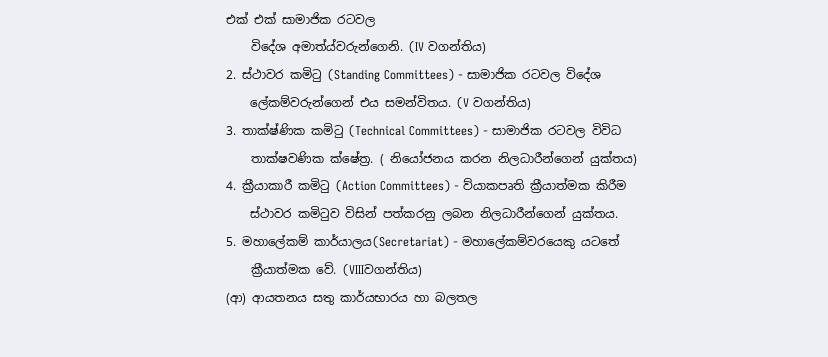එක් එක් සාමාජික රටවල
    විදේශ අමාත්ය්වරුන්ගෙනි. (IV වගන්තිය)
2. ස්ථාවර කමිටු (Standing Committees) - සාමාජික රටවල විදේශ
    ලේකම්වරුන්ගෙන් එය සමන්විතය. (V වගන්තිය)
3. තාක්ෂ්ණික කමිටු (Technical Committees) - සාමාජික රටවල විවිධ
    තාක්ෂවණික ක්ෂේත්‍ර. ( නියෝජනය කරන නිලධාරීන්ගෙන් යුක්තය)
4. ක්‍රීයාකාරී කමිටු (Action Committees) - ව්යාකපෘති ක්‍රීයාත්මක කිරීම
    ස්ථාවර කමිටුව විසින් පත්කරනු ලබන නිලධාරීන්ගෙන් යුක්තය.
5. මහාලේකම් කාර්යාලය(Secretariat) - මහාලේකම්වරයෙකු යටතේ
    ක්‍රීයාත්මක වේ. (VIIIවගන්තිය)
(ආ) ආයතනය සතු කාර්යභාරය හා බලතල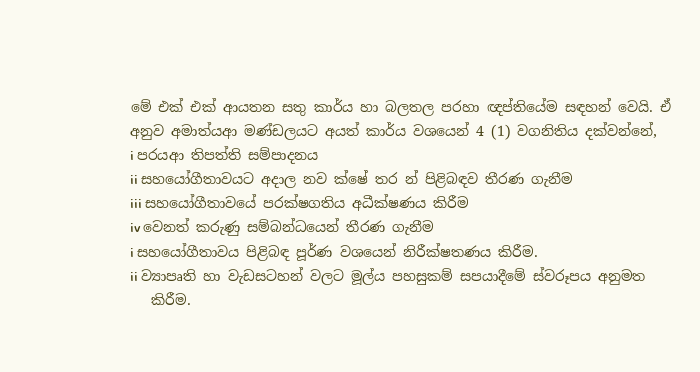මේ එක් එක් ආයතන සතු කාර්ය හා බලතල පරහා ඥප්තියේම සඳහන් වෙයි. ඒ අනුව අමාත්යආ මණ්ඩලයට අයත් කාර්ය වශයෙන් 4 (1) වගනිතිය දක්වන්නේ,
i පරයආ තිපත්ති සම්පාදනය
ii සහයෝගීතාවයට අදාල නව ක්ෂේ තර න් පිළිබඳව තීරණ ගැනීම
iii සහයෝගීතාවයේ පරක්ෂගතිය අධීක්ෂ‍ණය කිරීම
iv වෙනත් කරුණු සම්බන්ධයෙන් තීරණ ගැනීම
i සහයෝගීතාවය පිළිබඳ පූර්ණ වශයෙන් නිරීක්ෂතණය කිරීම.
ii ව්‍යාපෘති හා වැඩසටහන් වලට මූල්ය‍ පහසුකම් සපයාදීමේ ස්වරූපය අනුමත
   කිරීම.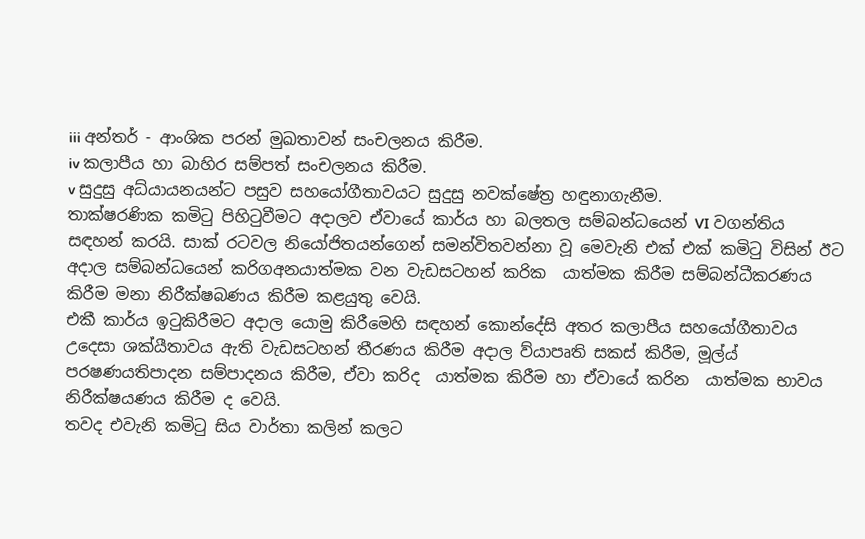iii අන්තර් - ආංශික පරන් මුඛතාවන් සංචලනය කිරීම.
iv කලාපීය හා බාහිර සම්පත් සංචලනය කිරීම.
v සුදුසු අධ්යායනයන්ට පසුව සහයෝගීතාවයට සුදුසු නවක්ෂේත්‍ර හඳුනාගැනීම.
තාක්ෂරණික කමිටු පිහිටුවීමට අදාලව ඒවායේ කාර්ය හා බලතල සම්බන්ධයෙන් VI වගන්තිය සඳහන් කරයි. සාක් රටවල නියෝජිතයන්ගෙන් සමන්විතවන්නා වූ මෙවැනි එක් එක් කමිටු විසින් ඊට අදාල සම්බන්ධයෙන් කරිගඅනයාත්මක වන වැඩසටහන් කරික  යාත්මක කිරීම සම්බන්ධීකරණය කිරීම මනා නිරීක්ෂබණය කිරීම කළයුතු වෙයි.
එකී කාර්ය ඉටුකිරීමට අදාල යොමු කිරීමෙහි සඳහන් කොන්දේසි අතර කලාපීය සහයෝගීතාවය උදෙසා ශක්යීතාවය ඇති වැඩසටහන් තීරණය කිරීම අදාල ව්යාපෘති සකස් කිරීම, මූල්ය් පරෂණයතිපාදන සම්පාදනය කිරීම, ඒවා කරිද  යාත්මක කිරීම හා ඒවායේ කරින  යාත්මක භාවය නිරීක්ෂයණය කිරීම ද වෙයි.
තවද එවැනි කමිටු සිය වාර්තා කලින් කලට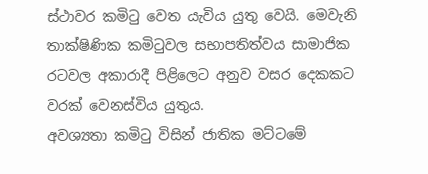ස්ථාවර කමිටු වෙත යැවිය යුතු වෙයි. මෙවැනි තාක්ෂිණික කමිටුවල සභාපතිත්වය සාමාජික රටවල අකාරාදී පිළිලෙට අනුව වසර දෙකකට වරක් වෙනස්විය යුතුය.
අවශ්‍යතා කමිටු විසින් ජාතික මට්ටමේ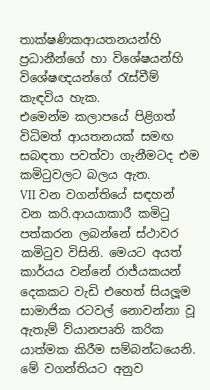තාක්ෂණිකආයතනයන්හි ප්‍රධානීන්ගේ හා විශේෂයන්හි විශේෂඥයන්ගේ රැස්වීම් කැඳවිය හැක.
එමෙන්ම කලාපයේ පිළිගත් විධිමත් ආයතනයක් සමඟ සබඳතා පවත්වා ගැනීමටද එම කමිටුවලට බලය ඇත.
VII වන වගන්තියේ සඳහන් වන කරි.ආයයාකාරී කමිටු පත්කරන ලබන්නේ ස්ථාවර කමිටුව විසිනි. මෙයට අයත් කාර්යය වන්නේ රාජ්යකයන් දෙකකට වැඩි එහෙත් සියලූම සාමාජික රටවල් නොවන්නා වූ ඇතැම් ව්යානපෘති කරික  යාත්මක කිරීම සම්බන්ධයෙනි. මේ වගන්තියට අනුව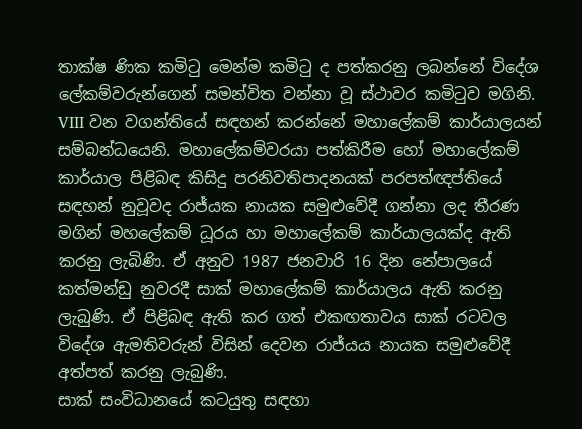තාක්ෂ ණික කමිටු මෙන්ම කමිටු ද පත්කරනු ලබන්නේ විදේශ ලේකම්වරුන්ගෙන් සමන්විත වන්නා වූ ස්ථාවර කමිටුව මගිනි.
VIII වන වගන්තියේ සඳහන් කරන්නේ මහාලේකම් කාර්යාලයන් සම්බන්ධයෙනි. මහාලේකම්වරයා පත්කිරීම හෝ මහාලේකම් කාර්යාල පිළිබඳ කිසිදු පරනිවතිපාදනයක් පරපත්ඥප්තියේ සඳහන් නුවූවද රාජ්යක නායක සමුළුවේදී ගන්නා ලද තීරණ මගින් මහලේකම් ධූරය හා මහාලේකම් කාර්යාලයක්ද ඇති කරනු ලැබිණි. ඒ අනුව 1987 ජනවාරි 16 දින නේපාලයේ කත්මන්ඩු නුවරදී සාක් මහාලේකම් කාර්යාලය ඇති කරනු ලැබුණි. ඒ පිළිබඳ ඇති කර ගත් එකඟතාවය සාක් රටවල විදේශ ඇමතිවරුන් විසින් දෙවන රාජ්යය නායක සමුළුවේදී අත්පත් කරනු ලැබුණි.
සාක් සංවිධානයේ කටයුතු සඳහා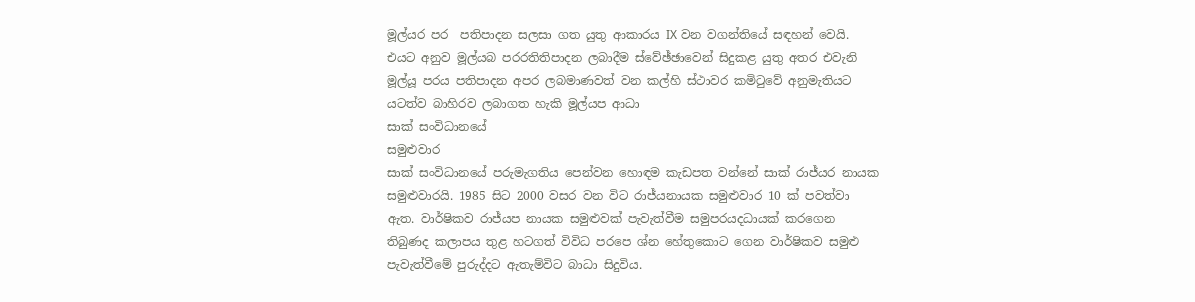මූල්යර පර  පතිපාදන සලසා ගත යුතු ආකාරය IX වන වගන්තියේ සඳහන් වෙයි. එයට අනුව මූල්යබ පරරතිතිපාදන ලබාදීම ස්වේඡ්ඡාවෙන් සිදුකළ යුතු අතර එවැනි මූල්යූ පරය පතිපාදන අපර ලබමාණවත් වන කල්හි ස්ථාවර කමිටුවේ අනුමැතියට යටත්ව බාහිරව ලබාගත හැකි මූල්යප ආධා
සාක් සංවිධානයේ
සමුළුවාර
සාක් සංවිධානයේ පරුමැගතිය පෙන්වන හොඳම කැඩපත වන්නේ සාක් රාජ්යර නායක සමුළුවාරයි. 1985 සිට 2000 වසර වන විට රාජ්ය‍නායක සමුළුවාර 10 ක් පවත්වා ඇත. වාර්ෂිකව රාජ්යප නායක සමුළුවක් පැවැත්වීම සමුපරය‍දධායක් කරගෙන තිබුණද කලාපය තුළ හටගත් විවිධ පරපෙ ශ්න හේතුකොට ගෙන වාර්ෂිකව සමුළු පැවැත්වීමේ පුරුද්දට ඇතැම්විට බාධා සිදුවිය.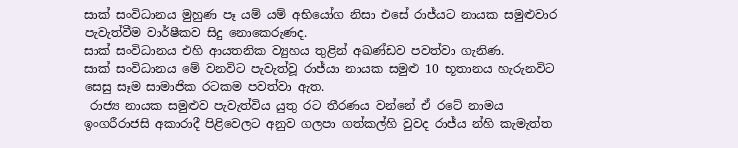සාක් සංවිධානය මුහුණ පෑ යම් යම් අභියෝග නිසා එසේ රාජ්යට නායක සමුළුවාර පැවැත්වීම වාර්ෂීකව සිදු නොකෙරුණද.
සාක් සංවිධානය එහි ආයතනික ව්‍යුහය තුළින් අඛණ්ඩව පවත්වා ගැනිණ.
සාක් සංවිධානය මේ වනවිට පැවැත්වූ රාජ්යා නායක සමුළු 10 භූතානය හැරුනවිට සෙසු සෑම සාමාජික රටකම පවත්වා ඇත.
 රාජ්‍ය නායක සමුළුව පැවැත්විය යුතු රට තීරණය වන්නේ ඒ රටේ නාමය ඉංගරීරාජසි අකාරාදී පිළිවෙලට අනුව ගලපා ගත්කල්හි වුවද රාජ්ය න්හි කැමැත්ත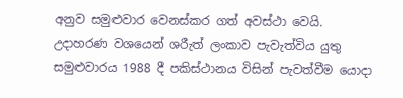අනුව සමුළුවාර වෙනස්කර ගත් අවස්ථා වෙයි.
උදාහරණ වශයෙන් ශරීැත් ලංකාව පැවැත්විය යුතු සමුළුවාරය 1988 දී පකිස්ථානය විසින් පැවත්වීම යොදා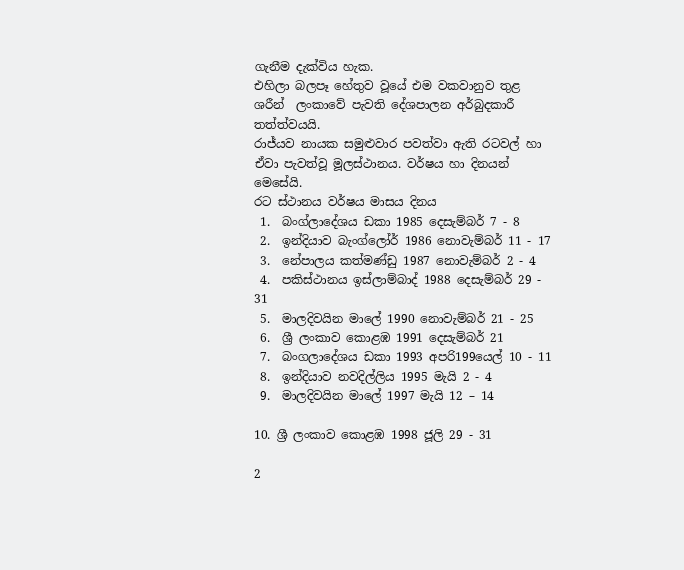ගැනීම දැක්විය හැක.
එහිලා බලපෑ හේතුව වූයේ එම වකවානුව තුළ ශරීන්  ලංකාවේ පැවති දේශපාලන අර්බුදකාරී තත්ත්වයයි.
රාජ්යව නායක සමුළුවාර පවත්වා ඇති රටවල් හා ඒවා පැවත්වූ මූලස්ථානය. වර්ෂය හා දිනයන් මෙසේයි.
රට ස්ථානය වර්ෂය මාසය දිනය
 1.  බංග්ලාදේශය ඩකා 1985 දෙසැම්බර් 7 - 8
 2.  ඉන්දියාව බැංග්ලෝර් 1986 නොවැම්බර් 11 - 17
 3.  නේපාලය කත්මණ්ඩු 1987 නොවැම්බර් 2 - 4
 4.  පකිස්ථානය ඉස්ලාම්බාද් 1988 දෙසැම්බර් 29 - 31
 5.  මාලදිවයින මාලේ 1990 නොවැම්බර් 21 - 25
 6.  ශ්‍රී ලංකාව කොළඹ 1991 දෙසැම්බර් 21
 7.  බංගලාදේශය ඩකා 1993 අපරි199යෙල් 10 - 11
 8.  ඉන්දියාව නවදිල්ලිය 1995 මැයි 2 - 4
 9.  මාලදිවයින මාලේ 1997 මැයි 12 – 14

10. ශ්‍රී ලංකාව කොළඹ 1998 ජූලි 29 - 31

2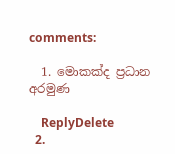comments:

  1. මොකක්ද ප්‍රධාන අරමුණ

    ReplyDelete
  2.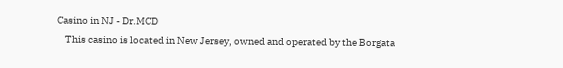Casino in NJ - Dr.MCD
    This casino is located in New Jersey, owned and operated by the Borgata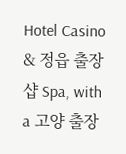Hotel Casino & 정읍 출장샵 Spa, with a 고양 출장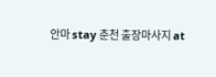안마 stay 춘천 출장마사지 at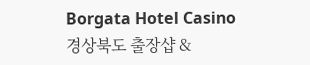Borgata Hotel Casino 경상북도 출장샵 &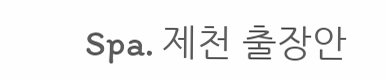Spa. 제천 출장안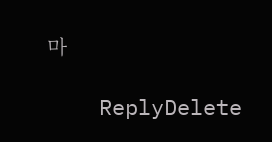마

    ReplyDelete